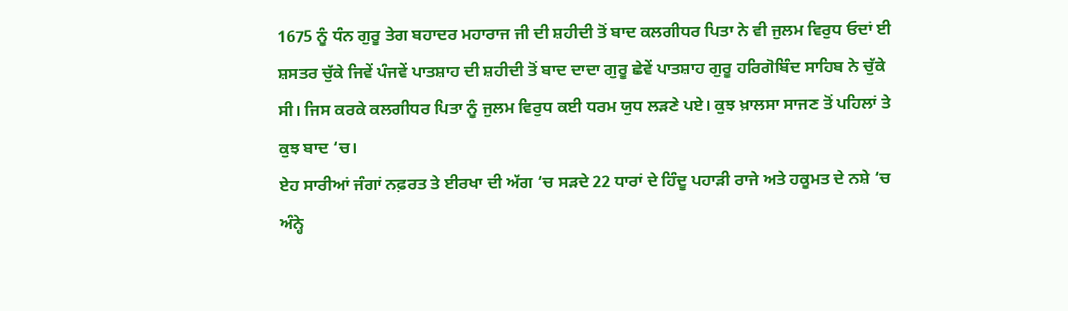1675 ਨੂੰ ਧੰਨ ਗੁਰੂ ਤੇਗ ਬਹਾਦਰ ਮਹਾਰਾਜ ਜੀ ਦੀ ਸ਼ਹੀਦੀ ਤੋਂ ਬਾਦ ਕਲਗੀਧਰ ਪਿਤਾ ਨੇ ਵੀ ਜੁਲਮ ਵਿਰੁਧ ਓਦਾਂ ਈ ਸ਼ਸਤਰ ਚੁੱਕੇ ਜਿਵੇਂ ਪੰਜਵੇਂ ਪਾਤਸ਼ਾਹ ਦੀ ਸ਼ਹੀਦੀ ਤੋਂ ਬਾਦ ਦਾਦਾ ਗੁਰੂ ਛੇਵੇਂ ਪਾਤਸ਼ਾਹ ਗੁਰੂ ਹਰਿਗੋਬਿੰਦ ਸਾਹਿਬ ਨੇ ਚੁੱਕੇ ਸੀ। ਜਿਸ ਕਰਕੇ ਕਲਗੀਧਰ ਪਿਤਾ ਨੂੰ ਜੁਲਮ ਵਿਰੁਧ ਕਈ ਧਰਮ ਯੁਧ ਲੜਣੇ ਪਏ। ਕੁਝ ਖ਼ਾਲਸਾ ਸਾਜਣ ਤੋਂ ਪਹਿਲਾਂ ਤੇ ਕੁਝ ਬਾਦ ‘ਚ।
ਏਹ ਸਾਰੀਆਂ ਜੰਗਾਂ ਨਫ਼ਰਤ ਤੇ ਈਰਖਾ ਦੀ ਅੱਗ ‘ਚ ਸੜਦੇ 22 ਧਾਰਾਂ ਦੇ ਹਿੰਦੂ ਪਹਾੜੀ ਰਾਜੇ ਅਤੇ ਹਕੂਮਤ ਦੇ ਨਸ਼ੇ ‘ਚ ਅੰਨ੍ਹੇ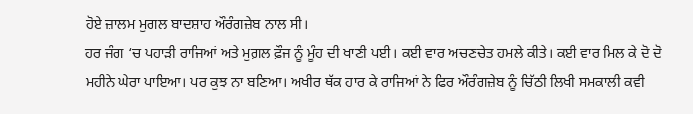ਹੋਏ ਜ਼ਾਲਮ ਮੁਗਲ ਬਾਦਸ਼ਾਹ ਔਰੰਗਜ਼ੇਬ ਨਾਲ ਸੀ।
ਹਰ ਜੰਗ ‘ਚ ਪਹਾੜੀ ਰਾਜਿਆਂ ਅਤੇ ਮੁਗ਼ਲ ਫ਼ੌਜ ਨੂੰ ਮੂੰਹ ਦੀ ਖਾਣੀ ਪਈ। ਕਈ ਵਾਰ ਅਚਣਚੇਤ ਹਮਲੇ ਕੀਤੇ। ਕਈ ਵਾਰ ਮਿਲ ਕੇ ਦੋ ਦੋ ਮਹੀਨੇ ਘੇਰਾ ਪਾਇਆ। ਪਰ ਕੁਝ ਨਾ ਬਣਿਆ। ਅਖੀਰ ਥੱਕ ਹਾਰ ਕੇ ਰਾਜਿਆਂ ਨੇ ਫਿਰ ਔਰੰਗਜ਼ੇਬ ਨੂੰ ਚਿੱਠੀ ਲਿਖੀ ਸਮਕਾਲੀ ਕਵੀ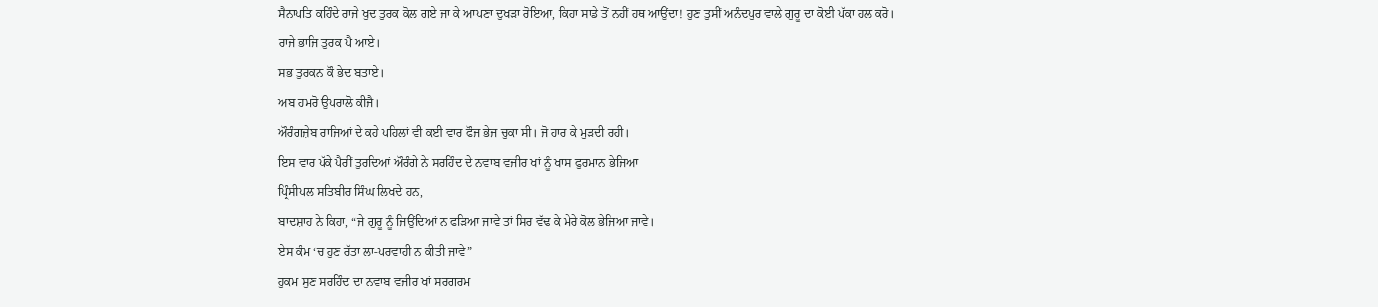ਸੈਨਾਪਤਿ ਕਹਿੰਦੇ ਰਾਜੇ ਖੁਦ ਤੁਰਕ ਕੋਲ ਗਏ ਜਾ ਕੇ ਆਪਣਾ ਦੁਖੜਾ ਰੋਇਆ, ਕਿਹਾ ਸਾਡੇ ਤੋਂ ਨਹੀਂ ਹਥ ਆਉਂਦਾ! ਹੁਣ ਤੁਸੀਂ ਅਨੰਦਪੁਰ ਵਾਲੇ ਗੁਰੂ ਦਾ ਕੋਈ ਪੱਕਾ ਹਲ ਕਰੋ।
ਰਾਜੇ ਭਾਜਿ ਤੁਰਕ ਪੈ ਆਏ।
ਸਭ ਤੁਰਕਨ ਕੌ ਭੇਦ ਬਤਾਏ।
ਅਬ ਹਮਰੋ ਉਪਰਾਲੋ ਕੀਜੈ।
ਔਰੰਗਜ਼ੇਬ ਰਾਜਿਆਂ ਦੇ ਕਹੇ ਪਹਿਲਾਂ ਵੀ ਕਈ ਵਾਰ ਫੌਜ ਭੇਜ ਚੁਕਾ ਸੀ। ਜੋ ਹਾਰ ਕੇ ਮੁੜਦੀ ਰਹੀ।
ਇਸ ਵਾਰ ਪੱਕੇ ਪੈਰੀਂ ਤੁਰਦਿਆਂ ਔਰੰਗੇ ਨੇ ਸਰਹਿੰਦ ਦੇ ਨਵਾਬ ਵਜੀਰ ਖਾਂ ਨੂੰ ਖਾਸ ਫੁਰਮਾਨ ਭੇਜਿਆ
ਪ੍ਰਿੰਸੀਪਲ ਸਤਿਬੀਰ ਸਿੰਘ ਲਿਖਦੇ ਹਨ,
ਬਾਦਸ਼ਾਹ ਨੇ ਕਿਹਾ, “ਜੇ ਗੁਰੂ ਨੂੰ ਜਿਉਂਦਿਆਂ ਨ ਫੜਿਆ ਜਾਵੇ ਤਾਂ ਸਿਰ ਵੱਢ ਕੇ ਮੇਰੇ ਕੋਲ ਭੇਜਿਆ ਜਾਵੇ।
ਏਸ ਕੰਮ ‘ਚ ਹੁਣ ਰੱਤਾ ਲਾ-ਪਰਵਾਹੀ ਨ ਕੀਤੀ ਜਾਵੇ”
ਹੁਕਮ ਸੁਣ ਸਰਹਿੰਦ ਦਾ ਨਵਾਬ ਵਜੀਰ ਖਾਂ ਸਰਗਰਮ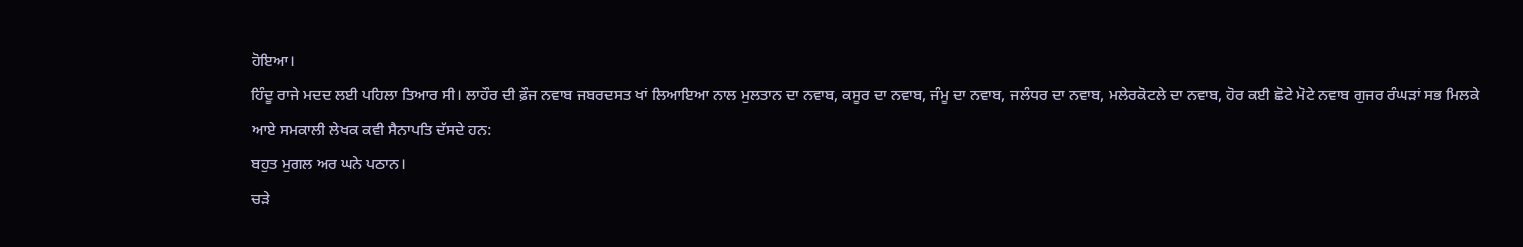ਹੋਇਆ।
ਹਿੰਦੂ ਰਾਜੇ ਮਦਦ ਲਈ ਪਹਿਲਾ ਤਿਆਰ ਸੀ। ਲਾਹੌਰ ਦੀ ਫ਼ੌਜ ਨਵਾਬ ਜਬਰਦਸਤ ਖਾਂ ਲਿਆਇਆ ਨਾਲ ਮੁਲਤਾਨ ਦਾ ਨਵਾਬ, ਕਸੂਰ ਦਾ ਨਵਾਬ, ਜੰਮੂ ਦਾ ਨਵਾਬ, ਜਲੰਧਰ ਦਾ ਨਵਾਬ, ਮਲੇਰਕੋਟਲੇ ਦਾ ਨਵਾਬ, ਹੋਰ ਕਈ ਛੋਟੇ ਮੋਟੇ ਨਵਾਬ ਗੁਜਰ ਰੰਘੜਾਂ ਸਭ ਮਿਲਕੇ ਆਏ ਸਮਕਾਲੀ ਲੇਖਕ ਕਵੀ ਸੈਨਾਪਤਿ ਦੱਸਦੇ ਹਨ:
ਬਹੁਤ ਮੁਗਲ ਅਰ ਘਨੇ ਪਠਾਨ।
ਚੜੇ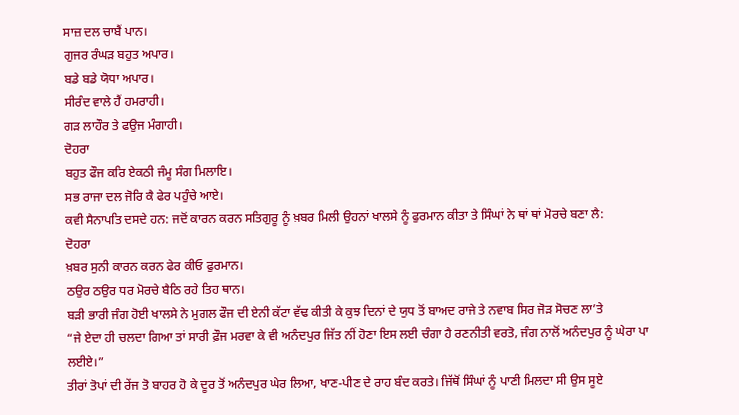ਸਾਜ਼ ਦਲ ਚਾਬੈਂ ਪਾਨ।
ਗੁਜਰ ਰੰਘੜ ਬਹੁਤ ਅਪਾਰ।
ਬਡੇ ਬਡੇ ਯੋਧਾ ਅਪਾਰ।
ਸੀਰੰਦ ਵਾਲੇ ਹੈਂ ਹਮਰਾਹੀ।
ਗੜ ਲਾਹੌਰ ਤੇ ਫਉਜ ਮੰਗਾਹੀ।
ਦੋਹਰਾ
ਬਹੁਤ ਫੌਜ ਕਰਿ ਏਕਠੀ ਜੰਮੂ ਸੰਗ ਮਿਲਾਇ।
ਸਭ ਰਾਜਾ ਦਲ ਜੋਰਿ ਕੈ ਫੇਰ ਪਹੁੰਚੇ ਆਏ।
ਕਵੀ ਸੈਨਾਪਤਿ ਦਸਦੇ ਹਨ: ਜਦੋਂ ਕਾਰਨ ਕਰਨ ਸਤਿਗੁਰੂ ਨੂੰ ਖ਼ਬਰ ਮਿਲੀ ਉਹਨਾਂ ਖਾਲਸੇ ਨੂੰ ਫੁਰਮਾਨ ਕੀਤਾ ਤੇ ਸਿੰਘਾਂ ਨੇ ਥਾਂ ਥਾਂ ਮੋਰਚੇ ਬਣਾ ਲੈ:
ਦੋਹਰਾ
ਖ਼ਬਰ ਸੁਨੀ ਕਾਰਨ ਕਰਨ ਫੇਰ ਕੀਓ ਫੁਰਮਾਨ।
ਠਉਰ ਠਉਰ ਧਰ ਮੋਰਚੇ ਬੈਠਿ ਰਹੇ ਤਿਹ ਥਾਨ।
ਬੜੀ ਭਾਰੀ ਜੰਗ ਹੋਈ ਖਾਲਸੇ ਨੇ ਮੁਗਲ ਫੌਜ ਦੀ ਏਨੀ ਕੱਟਾ ਵੱਢ ਕੀਤੀ ਕੇ ਕੁਝ ਦਿਨਾਂ ਦੇ ਯੁਧ ਤੋਂ ਬਾਅਦ ਰਾਜੇ ਤੇ ਨਵਾਬ ਸਿਰ ਜੋੜ ਸੋਚਣ ਲਾ’ਤੇ
“ਜੇ ਏਦਾ ਹੀ ਚਲਦਾ ਗਿਆ ਤਾਂ ਸਾਰੀ ਫ਼ੌਜ ਮਰਵਾ ਕੇ ਵੀ ਅਨੰਦਪੁਰ ਜਿੱਤ ਨੀਂ ਹੋਣਾ ਇਸ ਲਈ ਚੰਗਾ ਹੈ ਰਣਨੀਤੀ ਵਰਤੋ, ਜੰਗ ਨਾਲੋਂ ਅਨੰਦਪੁਰ ਨੂੰ ਘੇਰਾ ਪਾ ਲਈਏ।”
ਤੀਰਾਂ ਤੋਪਾਂ ਦੀ ਰੇਂਜ ਤੋ ਬਾਹਰ ਹੋ ਕੇ ਦੂਰ ਤੋਂ ਅਨੰਦਪੁਰ ਘੇਰ ਲਿਆ, ਖਾਣ-ਪੀਣ ਦੇ ਰਾਹ ਬੰਦ ਕਰਤੇ। ਜਿੱਥੋਂ ਸਿੰਘਾਂ ਨੂੰ ਪਾਣੀ ਮਿਲਦਾ ਸੀ ਉਸ ਸੂਏ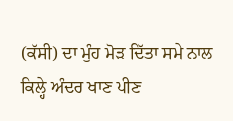(ਕੱਸੀ) ਦਾ ਮੁੰਹ ਮੋੜ ਦਿੱਤਾ ਸਮੇ ਨਾਲ ਕਿਲ੍ਹੇ ਅੰਦਰ ਖਾਣ ਪੀਣ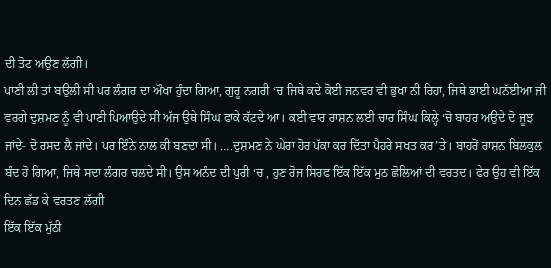ਦੀ ਤੋਟ ਅਉਣ ਲੱਗੀ।
ਪਾਣੀ ਲੀ ਤਾਂ ਬਉਲੀ ਸੀ ਪਰ ਲੰਗਰ ਦਾ ਔਖਾ ਹੁੰਦਾ ਗਿਆ, ਗੁਰੂ ਨਗਰੀ ‘ਚ ਜਿਥੇ ਕਦੇ ਕੋਈ ਜਨਵਰ ਵੀ ਭੁਖਾ ਨੀ ਰਿਹਾ, ਜਿਥੇ ਭਾਈ ਘਨੱਈਆ ਜੀ ਵਰਗੇ ਦੁਸ਼ਮਣ ਨੂੰ ਵੀ ਪਾਣੀ ਪਿਆਉਦੇ ਸੀ ਅੱਜ ਉਥੇ ਸਿੰਘ ਫਾਕੇ ਕੱਟਦੇ ਆ। ਕਈ ਵਾਰ ਰਾਸ਼ਨ ਲਈ ਚਾਰ ਸਿੰਘ ਕਿਲ੍ਹੇ ‘ਚੋ ਬਾਹਰ ਅਉਦੇ ਦੋ ਜੂਝ ਜਾਂਦੇ- ਦੋ ਰਸਦ ਲੈ ਜਾਂਦੇ। ਪਰ ਇੰਨੇ ਨਾਲ ਕੀ ਬਣਦਾ ਸੀ। ….ਦੁਸ਼ਮਣ ਨੇ ਘੇਰਾ ਹੋਰ ਪੱਕਾ ਕਰ ਦਿੱਤਾ ਪੈਹਰੇ ਸਖਤ ਕਰ’ਤੇ। ਬਾਹਰੋਂ ਰਾਸ਼ਨ ਬਿਲਕੁਲ ਬੰਦ ਹੋ ਗਿਆ, ਜਿਥੇ ਸਦਾ ਲੰਗਰ ਚਲਦੇ ਸੀ। ਉਸ ਅਨੰਦ ਦੀ ਪੁਰੀ ‘ਚ , ਹੁਣ ਰੋਜ ਸਿਰਫ ਇੱਕ ਇੱਕ ਮੁਠ ਛੋਲਿਆਂ ਦੀ ਵਰਤਦ। ਫੇਰ ਉਹ ਵੀ ਇੱਕ ਦਿਨ ਛੱਡ ਕੇ ਵਰਤਣ ਲੱਗੀ
ਇੱਕ ਇੱਕ ਮੁੱਠੀ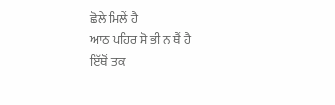ਛੋਲੇ ਮਿਲੇਂ ਹੈ
ਆਠ ਪਹਿਰ ਸੋ ਭੀ ਨ ਥੈਂ ਹੈ
ਇੱਥੋਂ ਤਕ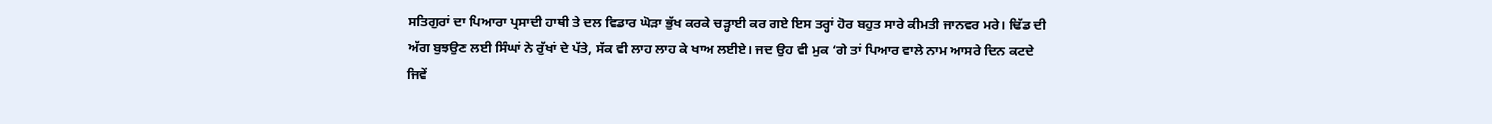ਸਤਿਗੁਰਾਂ ਦਾ ਪਿਆਰਾ ਪ੍ਰਸਾਦੀ ਹਾਥੀ ਤੇ ਦਲ ਵਿਡਾਰ ਘੋੜਾ ਭੁੱਖ ਕਰਕੇ ਚੜ੍ਹਾਈ ਕਰ ਗਏ ਇਸ ਤਰ੍ਹਾਂ ਹੋਰ ਬਹੁਤ ਸਾਰੇ ਕੀਮਤੀ ਜਾਨਵਰ ਮਰੇ। ਢਿੱਡ ਦੀ ਅੱਗ ਬੁਝਉਣ ਲਈ ਸਿੰਘਾਂ ਨੇ ਰੁੱਖਾਂ ਦੇ ਪੱਤੇ, ਸੱਕ ਵੀ ਲਾਹ ਲਾਹ ਕੇ ਖਾਅ ਲਈਏ। ਜਦ ਉਹ ਵੀ ਮੁਕ ‘ਗੇ ਤਾਂ ਪਿਆਰ ਵਾਲੇ ਨਾਮ ਆਸਰੇ ਦਿਨ ਕਟਦੇ ਜਿਵੇਂ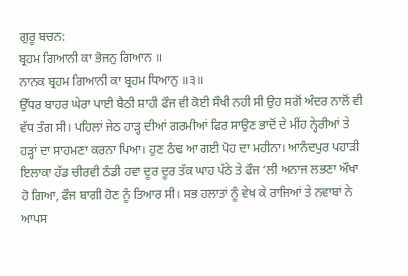ਗੁਰੂ ਬਚਨ:
ਬ੍ਰਹਮ ਗਿਆਨੀ ਕਾ ਭੋਜਨੁ ਗਿਆਨ ॥
ਨਾਨਕ ਬ੍ਰਹਮ ਗਿਆਨੀ ਕਾ ਬ੍ਰਹਮ ਧਿਆਨੁ ॥੩॥
ਉੱਧਰ ਬਾਹਰ ਘੇਰਾ ਪਾਈ ਬੈਠੀ ਸ਼ਾਹੀ ਫੌਜ ਵੀ ਕੋਈ ਸੌਖੀ ਨਹੀ ਸੀ ਉਹ ਸਗੋਂ ਅੰਦਰ ਨਾਲੋਂ ਵੀ ਵੱਧ ਤੰਗ ਸੀ। ਪਹਿਲਾਂ ਜੇਠ ਹਾੜ੍ਹ ਦੀਆਂ ਗਰਮੀਆਂ ਫਿਰ ਸਾਉਣ ਭਾਦੋਂ ਦੇ ਮੀਂਹ ਨ੍ਹੇਰੀਆਂ ਤੇ ਹੜ੍ਹਾਂ ਦਾ ਸਾਹਮਣਾ ਕਰਨਾ ਪਿਆ। ਹੁਣ ਠੰਢ ਆ ਗਈ ਪੋਹ ਦਾ ਮਹੀਨਾ। ਆਨੰਦਪੁਰ ਪਹਾੜੀ ਇਲਾਕਾ ਹੱਡ ਚੀਰਵੀ ਠੰਡੀ ਹਵਾ ਦੂਰ ਦੂਰ ਤੱਕ ਘਾਹ ਪੱਠੇ ਤੇ ਫੌਜ ‘ਲੀ ਅਨਾਜ ਲਭਣਾ ਔਖਾ ਹੋ ਗਿਆ, ਫੌਜ ਬਾਗੀ ਹੋਣ ਨੂੰ ਤਿਆਰ ਸੀ। ਸਭ ਹਲਾਤਾਂ ਨੂੰ ਵੇਖ ਕੇ ਰਾਜਿਆਂ ਤੇ ਨਵਾਬਾਂ ਨੇ ਆਪਸ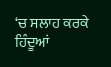‘ਚ ਸਲਾਹ ਕਰਕੇ ਹਿੰਦੂਆਂ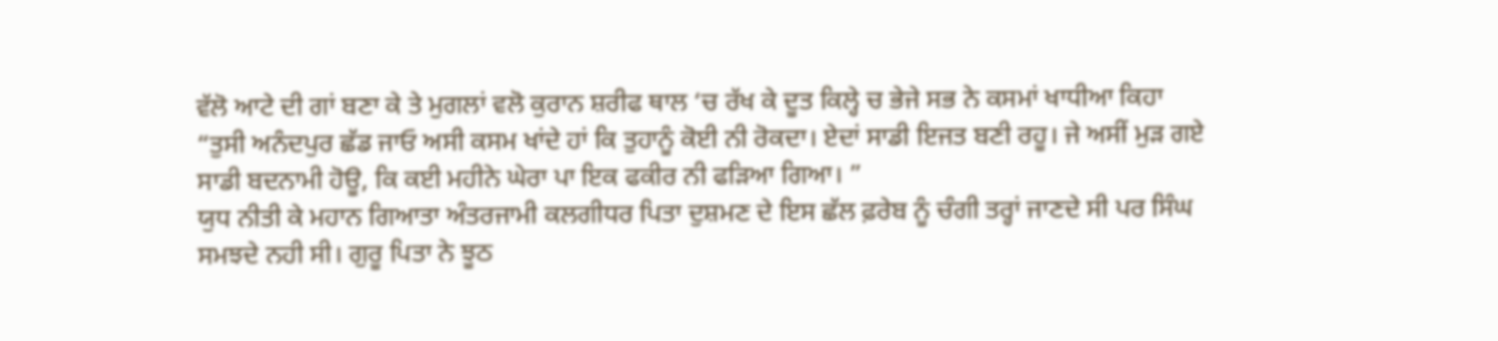ਵੱਲੋ ਆਟੇ ਦੀ ਗਾਂ ਬਣਾ ਕੇ ਤੇ ਮੁਗਲਾਂ ਵਲੋ ਕੁਰਾਨ ਸ਼ਰੀਫ ਥਾਲ ‘ਚ ਰੱਖ ਕੇ ਦੂਤ ਕਿਲ੍ਹੇ ਚ ਭੇਜੇ ਸਭ ਨੇ ਕਸਮਾਂ ਖਾਧੀਆ ਕਿਹਾ
“ਤੁਸੀ ਅਨੰਦਪੁਰ ਛੱਡ ਜਾਓ ਅਸੀ ਕਸਮ ਖਾਂਦੇ ਹਾਂ ਕਿ ਤੁਹਾਨੂੰ ਕੋਈ ਨੀ ਰੋਕਦਾ। ਏਦਾਂ ਸਾਡੀ ਇਜਤ ਬਣੀ ਰਹੂ। ਜੇ ਅਸੀਂ ਮੁੜ ਗਏ ਸਾਡੀ ਬਦਨਾਮੀ ਹੋਊ, ਕਿ ਕਈ ਮਹੀਨੇ ਘੇਰਾ ਪਾ ਇਕ ਫਕੀਰ ਨੀ ਫੜਿਆ ਗਿਆ। ”
ਯੁਧ ਨੀਤੀ ਕੇ ਮਹਾਨ ਗਿਆਤਾ ਅੰਤਰਜਾਮੀ ਕਲਗੀਧਰ ਪਿਤਾ ਦੁਸ਼ਮਣ ਦੇ ਇਸ ਛੱਲ ਫ਼ਰੇਬ ਨੂੰ ਚੰਗੀ ਤਰ੍ਹਾਂ ਜਾਣਦੇ ਸੀ ਪਰ ਸਿੰਘ ਸਮਝਦੇ ਨਹੀ ਸੀ। ਗੁਰੂ ਪਿਤਾ ਨੇ ਝੂਠ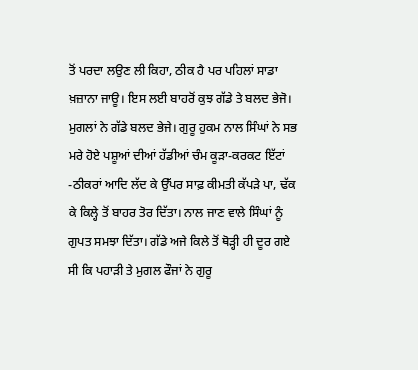ਤੋਂ ਪਰਦਾ ਲਉਣ ਲੀ ਕਿਹਾ, ਠੀਕ ਹੈ ਪਰ ਪਹਿਲਾਂ ਸਾਡਾ ਖ਼ਜ਼ਾਨਾ ਜਾਊ। ਇਸ ਲਈ ਬਾਹਰੋਂ ਕੁਝ ਗੱਡੇ ਤੇ ਬਲਦ ਭੇਜੋ। ਮੁਗਲਾਂ ਨੇ ਗੱਡੇ ਬਲਦ ਭੇਜੇ। ਗੁਰੂ ਹੁਕਮ ਨਾਲ ਸਿੰਘਾਂ ਨੇ ਸਭ ਮਰੇ ਹੋਏ ਪਸ਼ੂਆਂ ਦੀਆਂ ਹੱਡੀਆਂ ਚੰਮ ਕੂੜਾ-ਕਰਕਟ ਇੱਟਾਂ -ਠੀਕਰਾਂ ਆਦਿ ਲੱਦ ਕੇ ਉੱਪਰ ਸਾਫ਼ ਕੀਮਤੀ ਕੱਪੜੇ ਪਾ, ਢੱਕ ਕੇ ਕਿਲ੍ਹੇ ਤੋਂ ਬਾਹਰ ਤੋਰ ਦਿੱਤਾ। ਨਾਲ ਜਾਣ ਵਾਲੇ ਸਿੰਘਾਂ ਨੂੰ ਗੁਪਤ ਸਮਝਾ ਦਿੱਤਾ। ਗੱਡੇ ਅਜੇ ਕਿਲੇ ਤੋਂ ਥੋੜ੍ਹੀ ਹੀ ਦੂਰ ਗਏ ਸੀ ਕਿ ਪਹਾੜੀ ਤੇ ਮੁਗਲ ਫੌਜਾਂ ਨੇ ਗੁਰੂ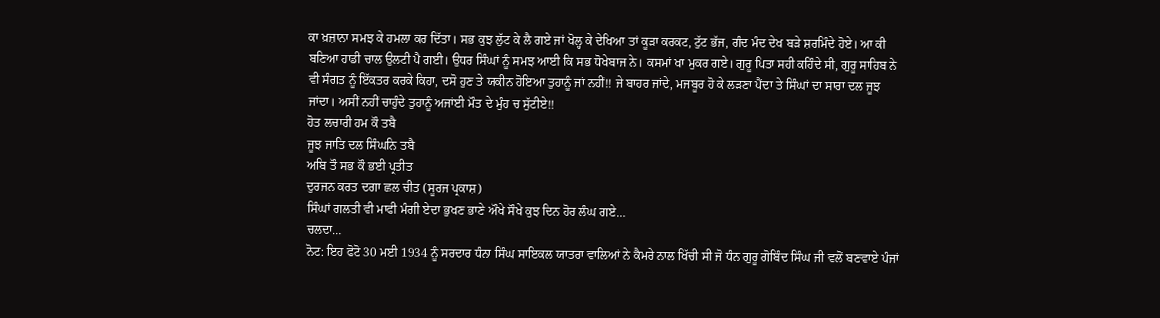ਕਾ ਖ਼ਜ਼ਾਨਾ ਸਮਝ ਕੇ ਹਮਲਾ ਕਰ ਦਿੱਤਾ। ਸਭ ਕੁਝ ਲੁੱਟ ਕੇ ਲੈ ਗਏ ਜਾਂ ਖੋਲ੍ਹ ਕੇ ਦੇਖਿਆ ਤਾਂ ਕੂੜਾ ਕਰਕਟ, ਟੁੱਟ ਭੱਜ, ਗੰਦ ਮੰਦ ਦੇਖ ਬੜੇ ਸ਼ਰਮਿੰਦੇ ਹੋਏ। ਆ ਕੀ ਬਣਿਆ ਹਾਡੀ ਚਾਲ ਉਲਟੀ ਪੈ ਗਈ। ਉਧਰ ਸਿੰਘਾਂ ਨੂੰ ਸਮਝ ਆਈ ਕਿ ਸਭ ਧੋਖੇਬਾਜ ਨੇ। ਕਸਮਾਂ ਖਾ ਮੁਕਰ ਗਏ। ਗੁਰੂ ਪਿਤਾ ਸਹੀ ਕਹਿੰਦੇ ਸੀ, ਗੁਰੂ ਸਾਹਿਬ ਨੇ ਵੀ ਸੰਗਤ ਨੂੰ ਇੱਕਤਰ ਕਰਕੇ ਕਿਹਾ, ਦਸੋ ਹੁਣ ਤੇ ਯਕੀਨ ਹੋਇਆ ਤੁਹਾਨੂੰ ਜਾਂ ਨਹੀਂ!! ਜੇ ਬਾਹਰ ਜਾਂਦੇ, ਮਜਬੂਰ ਹੋ ਕੇ ਲੜਣਾ ਪੈਂਦਾ ਤੇ ਸਿੰਘਾਂ ਦਾ ਸਾਰਾ ਦਲ ਜੂਝ ਜਾਂਦਾ। ਅਸੀਂ ਨਹੀਂ ਚਾਹੁੰਦੇ ਤੁਹਾਨੂੰ ਅਜਾਂਈ ਮੌਤ ਦੇ ਮੁੰਹ ਚ ਸੁੱਟੀਏ!!
ਹੋਤ ਲਚਾਰੀ ਹਮ ਕੌ ਤਬੈ
ਜੂਝ ਜਾਤਿ ਦਲ ਸਿੰਘਨਿ ਤਬੈ
ਅਬਿ ਤੌ ਸਭ ਕੌ ਭਈ ਪ੍ਰਤੀਤ
ਦੁਰਜਨ ਕਰਤ ਦਗਾ ਛਲ ਚੀਤ (ਸੂਰਜ ਪ੍ਰਕਾਸ਼)
ਸਿੰਘਾਂ ਗਲਤੀ ਵੀ ਮਾਫੀ ਮੰਗੀ ਏਦਾ ਭੁਖਣ ਭਾਣੇ ਔਖੇ ਸੌਖੇ ਕੁਝ ਦਿਨ ਹੋਰ ਲੰਘ ਗਏ…
ਚਲਦਾ…
ਨੋਟ: ਇਹ ਫੋਟੋ 30 ਮਈ 1934 ਨੂੰ ਸਰਦਾਰ ਧੰਨਾ ਸਿੰਘ ਸਾਇਕਲ ਯਾਤਰਾ ਵਾਲਿਆਂ ਨੇ ਕੈਮਰੇ ਨਾਲ ਖਿੱਚੀ ਸੀ ਜੋ ਧੰਨ ਗੁਰੂ ਗੋਬਿੰਦ ਸਿੰਘ ਜੀ ਵਲੋਂ ਬਣਵਾਏ ਪੰਜਾਂ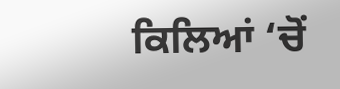ਕਿਲਿਆਂ ‘ਚੋਂ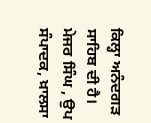ਕਿਲ੍ਹਾ ਅਨੰਦਗੜ ਸਾਹਿਬ ਦੀ ਹੈ।
ਮੇਜਰ ਸਿੰਘ , ਉਪ ਸੰਪਾਦਕ, ਖ਼ਾਲਸਾ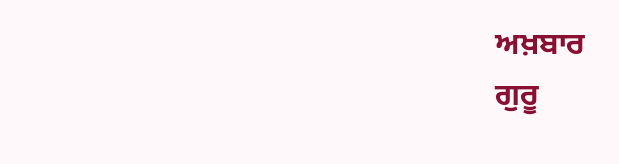ਅਖ਼ਬਾਰ
ਗੁਰੂ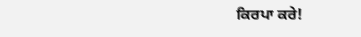ਕਿਰਪਾ ਕਰੇ!